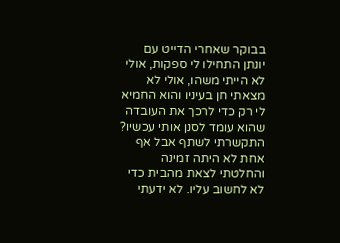בבוקר שאחרי הדייט עם יונתן התחילו לי ספקות, אולי לא הייתי משהו, אולי לא מצאתי חן בעיניו והוא החמיא לי רק כדי לרכך את העובדה שהוא עומד לסנן אותי עכשיו? התקשרתי לשתף אבל אף אחת לא היתה זמינה והחלטתי לצאת מהבית כדי לא לחשוב עליו. לא ידעתי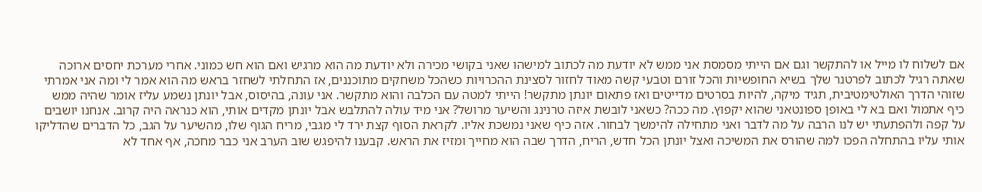אם לשלוח לו מייל או להתקשר וגם אם הייתי מסמסת אני ממש לא יודעת מה לכתוב למישהו שאני בקושי מכירה ולא יודעת מה הוא מרגיש ואם הוא חש כמוני. אחרי מערכת יחסים ארוכה שאתה רגיל לכתוב לפרטנר שלך בשיא החופשיות והכל זורם וטבעי קשה מאוד לחזור לסצינת ההכרויות כשהכל משחקים מתוכננים, אז התחלתי לשחזר בראש מה הוא אמר לי ומה אני אמרתי שזוהי הדרך האולטימטיבית, תגיד מיקה, להיות בסרטים מדייטים ואז פתאום יונתן מתקשר! הייתי למטה עם הכלבה והוא מתקשר. אני עונה, בהיסוס, אבל יונתן נשמע עליז אומר שהיה ממש כיף אתמול ואם בא לי באופן ספונטאני שהוא יקפוץ. מה ככה? כשאני לובשת איזה טרנינג והשיער מרושל? אני מיד עולה להתלבש אבל יונתן מקדים אותי, הוא כנראה היה קרוב. אנחנו יושבים על קפה ולהפתעתי יש לנו הרבה על מה לדבר ואני מתחילה להימשך לבחור. אזה כיף שאני נמשכת אליו. לקראת הסוף קצת ירד לי מגבי, מריח הגוף שלו, מהשיער על הגב, כל הדברים שהדליקו אותי עליו בהתחלה הפכו למה שהורס את המשיכה ואצל יונתן הכל חדש, הריח, הדרך שבה הוא מחייך ומזיז את הראש. קבענו להיפגש שוב הערב אני כבר מחכה, אף אחד לא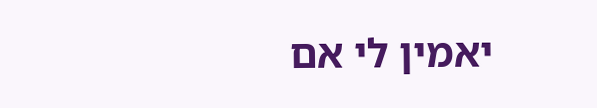יאמין לי אם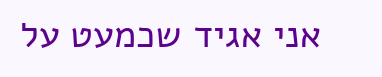אני אגיד שכמעט על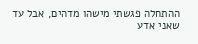ההתחלה פגשתי מישהו מדהים, אבל עד שאני אדע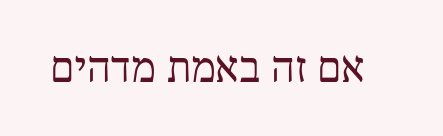אם זה באמת מדהים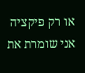או רק פיקציה אני שומרת את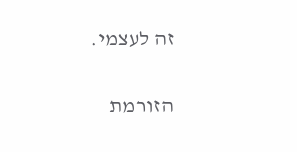זה לעצמי.

הזורמת